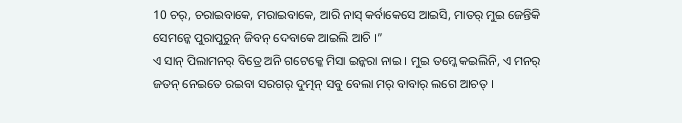10 ଚର୍, ଚରାଇବାକେ, ମରାଇବାକେ, ଆରି ନାସ୍ କର୍ବାକେସେ ଆଇସି, ମାତର୍ ମୁଇ ଜେନ୍ତିକି ସେମନ୍କେ ପୁରାପୁରୁନ୍ ଜିବନ୍ ଦେବାକେ ଆଇଲି ଆଚି ।”
ଏ ସାନ୍ ପିଲାମନର୍ ବିତ୍ରେ ଅନି ଗଟେକ୍କେ ମିସା ଇନ୍କରା ନାଇ । ମୁଇ ତମ୍କେ କଇଲିନି, ଏ ମନର୍ ଜତନ୍ ନେଇତେ ରଇବା ସରଗର୍ ଦୁତ୍ମନ୍ ସବୁ ବେଲା ମର୍ ବାବାର୍ ଲଗେ ଆଚତ୍ ।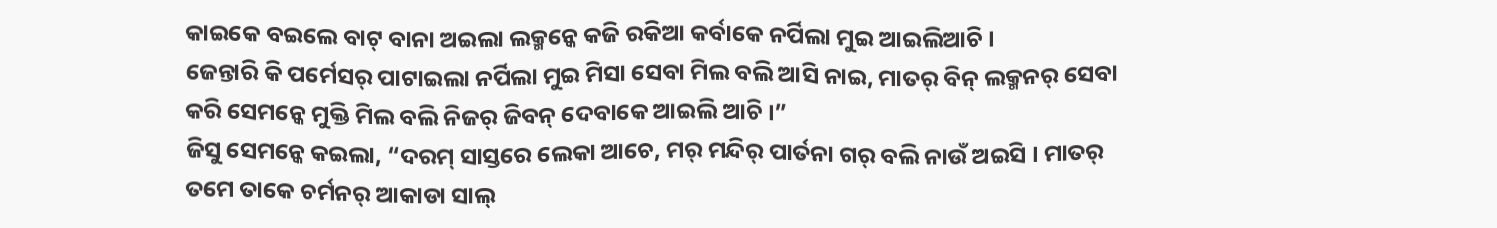କାଇକେ ବଇଲେ ବାଟ୍ ବାନା ଅଇଲା ଲକ୍ମନ୍କେ କଜି ରକିଆ କର୍ବାକେ ନର୍ପିଲା ମୁଇ ଆଇଲିଆଚି ।
ଜେନ୍ତାରି କି ପର୍ମେସର୍ ପାଟାଇଲା ନର୍ପିଲା ମୁଇ ମିସା ସେବା ମିଲ ବଲି ଆସି ନାଇ, ମାତର୍ ବିନ୍ ଲକ୍ମନର୍ ସେବା କରି ସେମନ୍କେ ମୁକ୍ତି ମିଲ ବଲି ନିଜର୍ ଜିବନ୍ ଦେବାକେ ଆଇଲି ଆଚି ।”
ଜିସୁ ସେମନ୍କେ କଇଲା, “ଦରମ୍ ସାସ୍ତରେ ଲେକା ଆଚେ, ମର୍ ମନ୍ଦିର୍ ପାର୍ତନା ଗର୍ ବଲି ନାଉଁ ଅଇସି । ମାତର୍ ତମେ ତାକେ ଚର୍ମନର୍ ଆକାଡା ସାଲ୍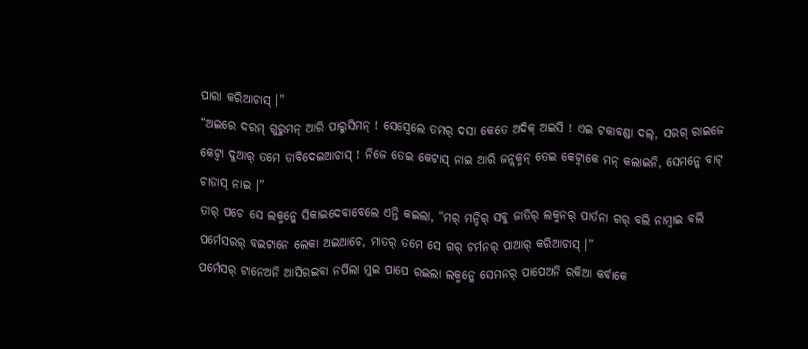ପାରା କରିଆଚାସ୍ ।”
“ଅଇରେ ଦରମ୍ ଗୁରୁମନ୍ ଆରି ପାରୁସିମନ୍ ! ସେସ୍ବେଲେ ତମର୍ ଦସା କେତେ ଅଦିକ୍ ଅଇସି ! ଏଇ ଟକାବଣ୍ଡା ଦଲ୍, ସରଗ୍ ରାଇଜେ କେଟ୍ବା ଦୁଆର୍ ତମେ ଡାବିଦେଇଆଚାସ୍ ! ନିଜେ ତେଇ କେଟାସ୍ ନାଇ ଆରି ଜନ୍ଲକ୍ମନ୍ ତେଇ କେଟ୍ବାକେ ମନ୍ କଲାଇନି, ସେମନ୍କେ ବାଟ୍ ଚାଡାସ୍ ନାଇ ।”
ତାର୍ ପଚେ ସେ ଲକ୍ମନ୍କେ ସିକାଇଦେବାବେଲେ ଏନ୍ତି କଇଲା, “ମର୍ ମନ୍ଦିର୍ ସବୁ ଜାତିର୍ ଲକ୍ମନର୍ ପାର୍ତନା ଗର୍ ବଲି ନାମ୍ବାଇ ବଲି ପର୍ମେସରର୍ ବଇଟାନେ ଲେକା ଅଇଆଚେ, ମାତର୍ ତମେ ସେ ଗର୍ ଚର୍ମନର୍ ପାଆର୍ କରିଆଚାସ୍ ।”
ପର୍ମେସର୍ ଟାନେଅନି ଆସିରଇବା ନର୍ପିଲା ମୁଇ ପାପେ ରଇଲା ଲକ୍ମନ୍କେ ସେମନର୍ ପାପେଅନି ରକିଆ କର୍ବାକେ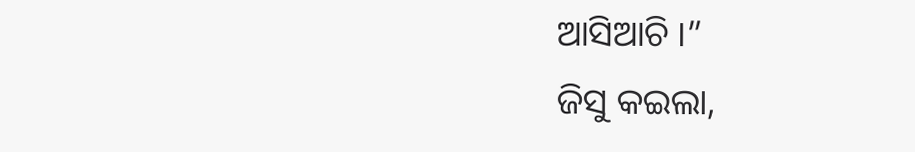ଆସିଆଚି ।”
ଜିସୁ କଇଲା,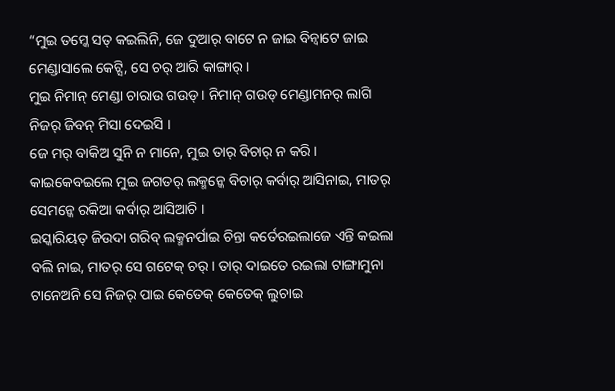“ମୁଇ ତମ୍କେ ସତ୍ କଇଲିନି, ଜେ ଦୁଆର୍ ବାଟେ ନ ଜାଇ ବିନ୍ବାଟେ ଜାଇ ମେଣ୍ଡାସାଲେ କେଟ୍ସି, ସେ ଚର୍ ଆରି କାଙ୍ଗାର୍ ।
ମୁଇ ନିମାନ୍ ମେଣ୍ଡା ଚାରାଉ ଗଉଡ୍ । ନିମାନ୍ ଗଉଡ୍ ମେଣ୍ଡାମନର୍ ଲାଗି ନିଜର୍ ଜିବନ୍ ମିସା ଦେଇସି ।
ଜେ ମର୍ ବାକିଅ ସୁନି ନ ମାନେ, ମୁଇ ତାର୍ ବିଚାର୍ ନ କରି । କାଇକେବଇଲେ ମୁଇ ଜଗତର୍ ଲକ୍ମନ୍କେ ବିଚାର୍ କର୍ବାର୍ ଆସିନାଇ, ମାତର୍ ସେମନ୍କେ ରକିଆ କର୍ବାର୍ ଆସିଆଚି ।
ଇସ୍କାରିୟତ୍ ଜିଉଦା ଗରିବ୍ ଲକ୍ମନର୍ପାଇ ଚିନ୍ତା କର୍ତେରଇଲାଜେ ଏନ୍ତି କଇଲା ବଲି ନାଇ, ମାତର୍ ସେ ଗଟେକ୍ ଚର୍ । ତାର୍ ଦାଇତେ ରଇଲା ଟାଙ୍ଗାମୁନା ଟାନେଅନି ସେ ନିଜର୍ ପାଇ କେତେକ୍ କେତେକ୍ ଲୁଚାଇ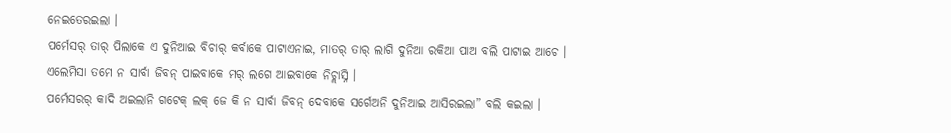ନେଇତେରଇଲା ।
ପର୍ମେସର୍ ତାର୍ ପିଲାକେ ଏ ଦୁନିଆଇ ବିଚାର୍ କର୍ବାକେ ପାଟାଏନାଇ, ମାତର୍ ତାର୍ ଲାଗି ଦୁନିଆ ରକିଆ ପାଅ ବଲି ପାଟାଇ ଆଚେ ।
ଏଲେମିସା ତମେ ନ ସାର୍ବା ଜିବନ୍ ପାଇବାକେ ମର୍ ଲଗେ ଆଇବାକେ ନିଚ୍ଲାସ୍ନି ।
ପର୍ମେସରର୍ କାଦି ଅଇଲାନି ଗଟେକ୍ ଲକ୍ ଜେ କି ନ ସାର୍ବା ଜିବନ୍ ଦେବାକେ ସର୍ଗେଅନି ଦୁନିଆଇ ଆସିରଇଲା” ବଲି କଇଲା ।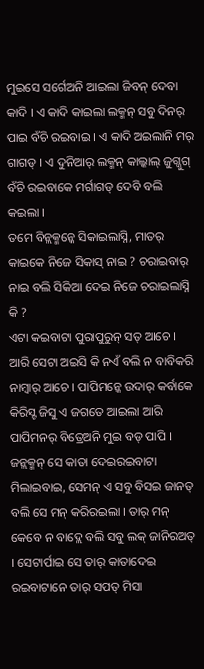ମୁଇସେ ସର୍ଗେଅନି ଆଇଲା ଜିବନ୍ ଦେବା କାଦି । ଏ କାଦି କାଇଲା ଲକ୍ମନ୍ ସବୁ ଦିନର୍ ପାଇ ବଁଚି ରଇବାଇ । ଏ କାଦି ଅଇଲାନି ମର୍ ଗାଗଡ୍ । ଏ ଦୁନିଆର୍ ଲକ୍ମନ୍ କାଲ୍କାଲ୍ ଜୁଗ୍ଜୁଗ୍ ବଁଚି ରଇବାକେ ମର୍ଗାଗଡ୍ ଦେବି ବଲି କଇଲା ।
ତମେ ବିନ୍ଲକ୍ମନ୍କେ ସିକାଇଲାସ୍ନି, ମାତର୍ କାଇକେ ନିଜେ ସିକାସ୍ ନାଇ ? ଚରାଇବାର୍ ନାଇ ବଲି ସିକିଆ ଦେଇ ନିଜେ ଚରାଇଲାସ୍ନି କି ?
ଏଟା କଇବାଟା ପୁରାପୁରୁନ୍ ସତ୍ ଆଚେ । ଆରି ସେଟା ଅଇସି କି ନଏଁ ବଲି ନ ବାବିକରି ନାମ୍ବାର୍ ଆଚେ । ପାପିମନ୍କେ ଉଦାର୍ କର୍ବାକେ କିରିସ୍ଟ ଜିସୁ ଏ ଜଗତେ ଆଇଲା ଆରି ପାପିମନର୍ ବିତ୍ରେଅନି ମୁଇ ବଡ୍ ପାପି ।
ଜନ୍ଲକ୍ମନ୍ ସେ କାତା ଦେଇରଇବାଟା ମିଲାଇବାଇ, ସେମନ୍ ଏ ସବୁ ବିସଇ ଜାନତ୍ ବଲି ସେ ମନ୍ କରିରଇଲା । ତାର୍ ମନ୍ କେବେ ନ ବାଦ୍ଲେ ବଲି ସବୁ ଲକ୍ ଜାନିରଅତ୍ । ସେଟାର୍ପାଇ ସେ ତାର୍ କାତାଦେଇ ରଇବାଟାନେ ତାର୍ ସପତ୍ ମିସା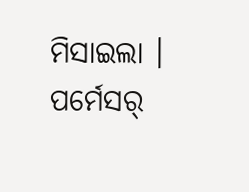ମିସାଇଲା । ପର୍ମେସର୍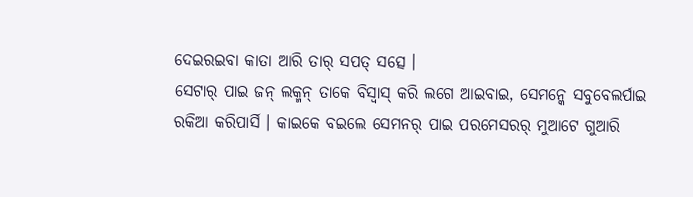ଦେଇରଇବା କାତା ଆରି ତାର୍ ସପତ୍ ସତ୍ସେ ।
ସେଟାର୍ ପାଇ ଜନ୍ ଲକ୍ମନ୍ ତାକେ ବିସ୍ବାସ୍ କରି ଲଗେ ଆଇବାଇ, ସେମନ୍କେ ସବୁବେଲର୍ପାଇ ରକିଆ କରିପାର୍ସି । କାଇକେ ବଇଲେ ସେମନର୍ ପାଇ ପରମେସରର୍ ମୁଆଟେ ଗୁଆରି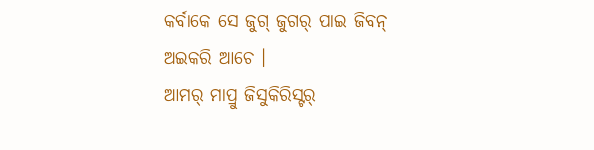କର୍ବାକେ ସେ ଜୁଗ୍ ଜୁଗର୍ ପାଇ ଜିବନ୍ ଅଇକରି ଆଚେ ।
ଆମର୍ ମାପ୍ରୁ ଜିସୁକିରିସ୍ଟର୍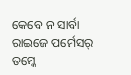କେବେ ନ ସାର୍ବା ରାଇଜେ ପର୍ମେସର୍ ତମ୍କେ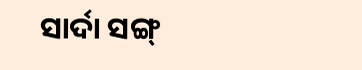ସାର୍ଦା ସଙ୍ଗ୍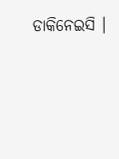ଡାକିନେଇସି ।